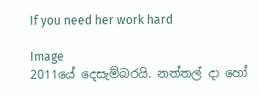If you need her work hard

Image
2011යේ දෙසැම්බරයි. නත්තල් දා හෝ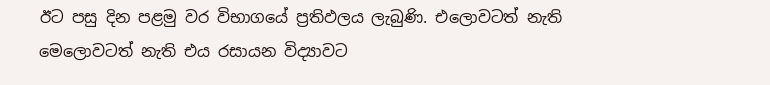ඊට පසු දින පළමු වර විභාගයේ ප්‍රතිඵලය ලැබුණි. එලොවටත් නැති මෙලොවටත් නැති එය රසායන විද්‍යාවට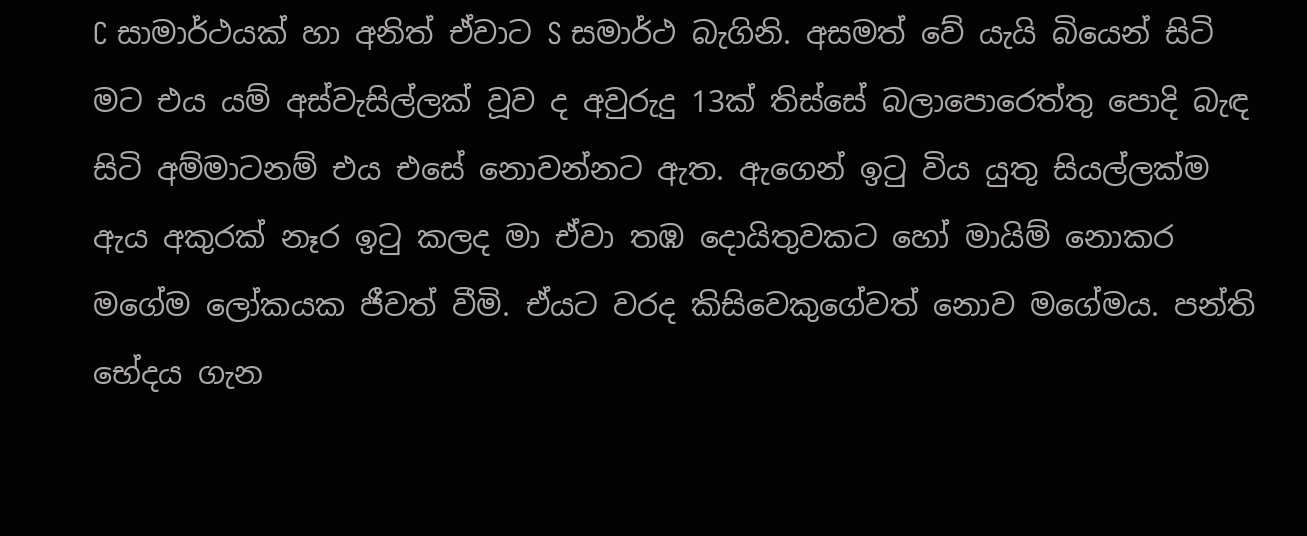C සාමාර්ථයක් හා අනිත් ඒවාට S සමාර්ථ බැගිනි. අසමත් වේ යැයි බියෙන් සිටි මට එය යම් අස්වැසිල්ලක් වූව ද අවුරුදු 13ක් තිස්සේ බලාපොරෙත්තු පොදි බැඳ සිටි අම්මාටනම් එය එසේ නොවන්නට ඇත. ඇගෙන් ඉටු විය යුතු සියල්ලක්ම ඇය අකුරක් නෑර ඉටු කලද මා ඒවා තඹ දොයිතුවකට හෝ මායිම් නොකර මගේම ලෝකයක ජීවත් වීමි. ඒයට වරද කිසිවෙකුගේවත් නොව මගේමය. පන්ති භේදය ගැන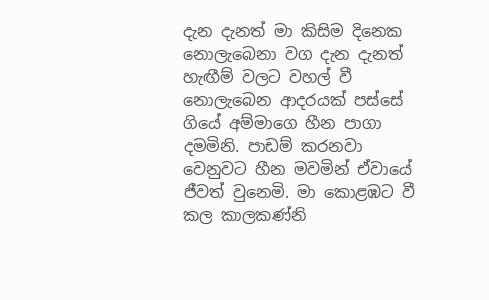දැන දැනත් මා කිසිම දිනෙක නොලැබෙනා වග දැන දැනත් හැඟීම් වලට වහල් වී නොලැබෙන ආදරයක් පස්සේ ගියේ අම්මාගෙ හීන පාගා දමමිනි. පාඩම් කරනවා වෙනුවට හීන මවමින් ඒවායේ ජීවත් වුනෙමි. මා කොළඹට වී කල කාලකණ්නි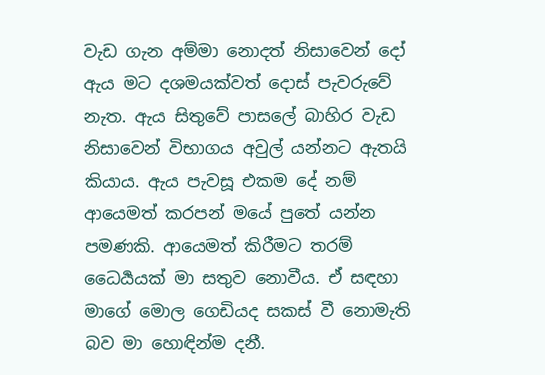වැඩ ගැන අම්මා නොදත් නිසාවෙන් දෝ ඇය මට දශමයක්වත් දොස් පැවරුවේ නැත. ඇය සිතුවේ පාසලේ බාහිර වැඩ නිසාවෙන් විභාගය අවුල් යන්නට ඇතයි කියාය. ඇය පැවසූ එකම දේ නම් ආයෙමත් කරපන් මයේ පුතේ යන්න පමණකි. ආයෙමත් කිරීමට තරම් ධෛර්‍යයක් මා සතුව නොවීය. ඒ සඳහා මාගේ මොල ගෙඩියද සකස් වී නොමැති බව මා හොඳින්ම දනී.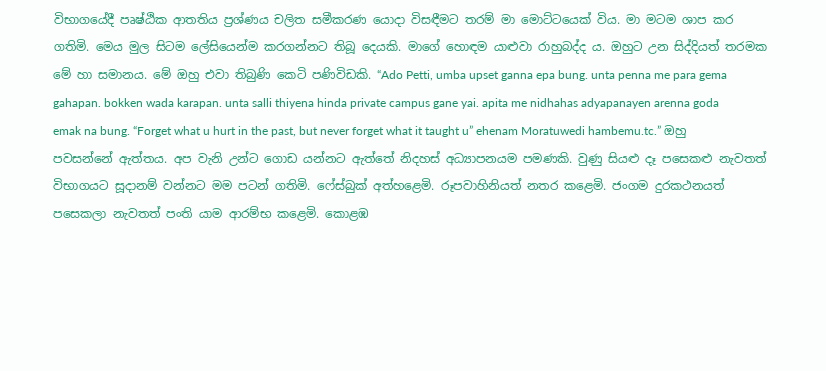විභාගයේදී පෘෂ්ඨික ආතතිය ප්‍රශ්ණය චලිත සමීකරණ යොදා විසඳීමට තරම් මා මොට්ටයෙක් විය. මා මටම ශාප කර ගතිමි. මෙය මුල සිටම ලේසියෙන්ම කරගන්නට තිබූ දෙයකි. මාගේ හොඳම යාළුවා රාහුබද්ද ය. ඔහුට උන සිද්දියත් තරමක මේ හා සමානය. මේ ඔහු එවා තිබුණි කෙටි පණිවිඩකි. “Ado Petti, umba upset ganna epa bung. unta penna me para gema gahapan. bokken wada karapan. unta salli thiyena hinda private campus gane yai. apita me nidhahas adyapanayen arenna goda emak na bung. “Forget what u hurt in the past, but never forget what it taught u” ehenam Moratuwedi hambemu.tc.” ඔහු පවසන්නේ ඇත්තය. අප වැනි උන්ට ගොඩ යන්නට ඇත්තේ නිදහස් අධ්‍යාපනයම පමණකි. වුණු සියළු දෑ පසෙකළු නැවතත් විභාගයට සූදානම් වන්නට මම පටන් ගතිමි. ෆේස්බුක් අත්හළෙමි. රූපවාහිනියත් නතර කළෙමි. ජංගම දුරකථනයත් පසෙකලා නැවතත් පංති යාම ආරම්භ කළෙමි. කොළඹ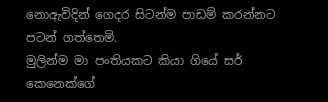නොඇවිදින් ගෙදර සිටන්ම පාඩම් කරන්නට පටන් ගත්තෙමි.
මුලින්ම මා පංතියකට කියා ගියේ සර් කෙනෙක්ගේ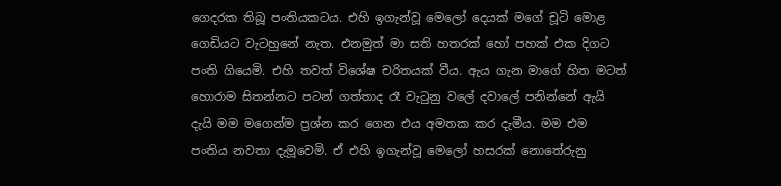ගෙදරක තිබූ පංතියකටය. එහි ඉගැන්වූ මෙලෝ දෙයක් මගේ චූටි මොළ ගෙඩියට වැටහුනේ නැත. එනමුත් මා සති හතරක් හෝ පහක් එක දිගට පංති ගියෙමි. එහි තවත් විශේෂ චරිතයක් වීය. ඇය ගැන මාගේ හිත මටත් හොරාම සිතන්නට පටන් ගත්තාද රෑ වැටුනු වලේ දවාලේ පනින්නේ ඇයි දැයි මම මගෙන්ම ප්‍රශ්න කර ගෙන එය අමතක කර දැමීය. මම එම පංතිය නවතා දැමූවෙමි. ඒ එහි ඉගැන්වූ මෙලෝ හසරක් නොතේරුනු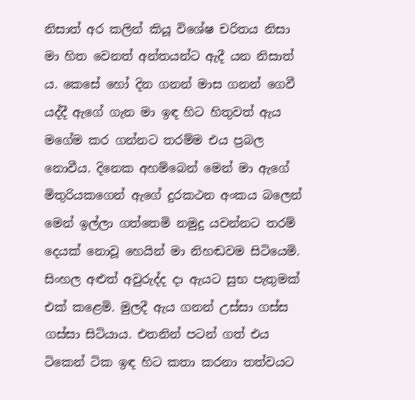නිසාත් අර කලින් කියූ විශේෂ චරිතය නිසා මා හිත වෙනත් අන්තයන්ට ඇදී යන නිසාත් ය. කෙසේ හෝ දින ගනන් මාස ගනන් ගෙවී යද්දී ඇගේ ගැන මා ඉඳ හිට හිතුවත් ඇය මගේම කර ගන්නට තරම්ම එය ප්‍රබල නොවීය. දිනෙක අහම්බෙන් මෙන් මා ඇගේ මිතුරියකගෙන් ඇගේ දුරකථන අංකය බලෙන් මෙන් ඉල්ලා ගත්තෙමි නමුදු යවන්නට තරම් දෙයක් නොවූ හෙයින් මා නිහඬවම සිටියෙමි. සිංහල අළුත් අවුරුද්ද දා ඇයට සුභ පැතුමක් එක් කළෙමි. මුලදී ඇය ගනන් උස්සා ගස්ස ගස්සා සිටියාය. එතනින් පටන් ගත් එය ටිකෙන් ටික ඉඳ හිට කතා කරනා තත්වයට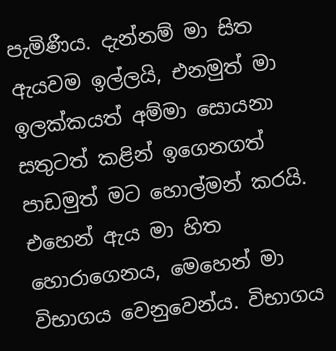පැමිණීය. දැන්නම් මා සිත ඇයවම ඉල්ලයි, එනමුත් මා ඉලක්කයත් අම්මා සොයනා සතුටත් කළින් ඉගෙනගත් පාඩමුත් මට හොල්මන් කරයි. එහෙන් ඇය මා හිත හොරාගෙනය, මෙහෙන් මා විභාගය වෙනුවෙන්ය. විභාගය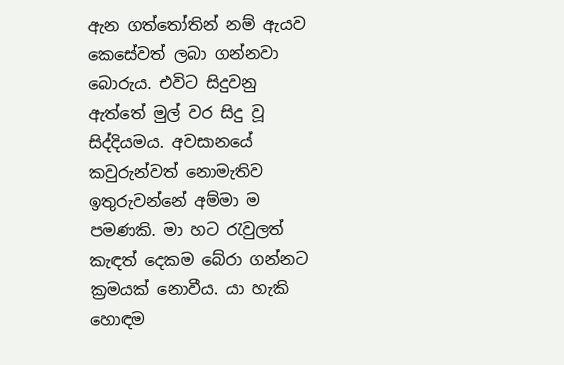ඇන ගත්තෝතින් නම් ඇයව කෙසේවත් ලබා ගන්නවා බොරුය. එවිට සිදුවනු ඇත්තේ මුල් වර සිදු වූ සිද්දියමය. අවසානයේ කවුරුන්වත් නොමැතිව ඉතුරුවන්නේ අම්මා ම පමණකි. මා හට රැවුලත් කැඳත් දෙකම බේරා ගන්නට ක්‍රමයක් නොවීය. යා හැකි හොඳම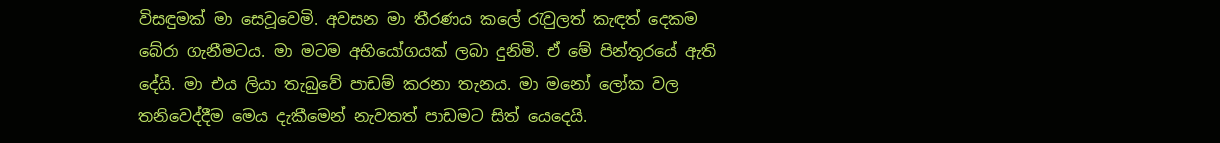විසඳුමක් මා සෙවූවෙමි. අවසන මා තීරණය කලේ රැවුලත් කැඳත් දෙකම බේරා ගැනීමටය. මා මටම අභියෝගයක් ලබා දුනිමි. ඒ මේ පින්තූරයේ ඇති දේයි. මා එය ලියා තැබුවේ පාඩම් කරනා තැනය. මා මනෝ ලෝක වල තනිවෙද්දීම මෙය දැකීමෙන් නැවතත් පාඩමට සිත් යෙදෙයි.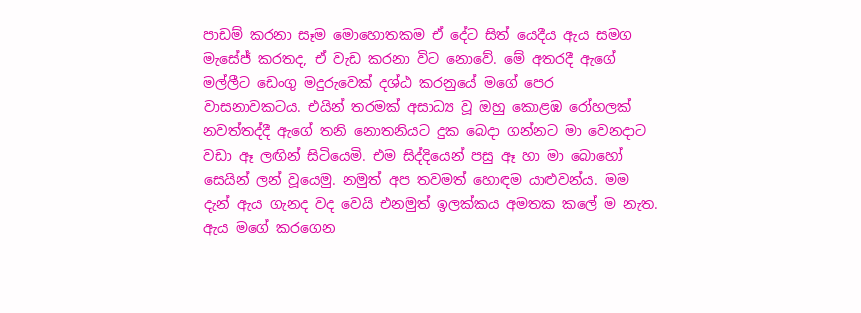පාඩම් කරනා සෑම මොහොතකම ඒ දේට සිත් යෙදීය ඇය සමග මැසේජ් කරතද, ඒ වැඩ කරනා විට නොවේ. මේ අතරදී ඇගේ මල්ලීට ඩෙංගු මදුරුවෙක් දශ්ඨ කරනුයේ මගේ පෙර වාසනාවකටය. එයින් තරමක් අසාධ්‍ය වූ ඔහු කොළඹ රෝහලක් නවත්තද්දී ඇගේ තනි නොතනියට දුක බෙදා ගන්නට මා වෙනදාට වඩා ඈ ලඟින් සිටියෙමි. එම සිද්දියෙන් පසු ඈ හා මා බොහෝ සෙයින් ලන් වූයෙමු. නමුත් අප තවමත් හොඳම යාළුවන්ය. මම දැන් ඇය ගැනද වද වෙයි එනමුත් ඉලක්කය අමතක කලේ ම නැත. ඇය මගේ කරගෙන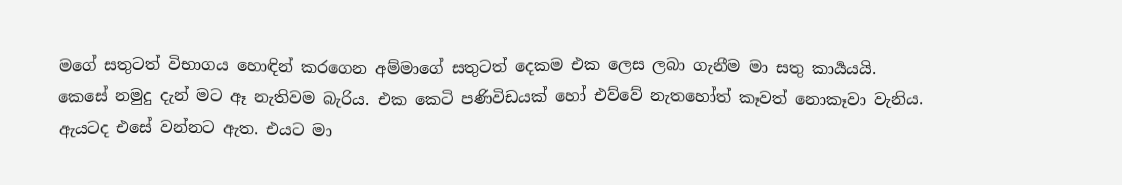මගේ සතුටත් විභාගය හොඳින් කරගෙන අම්මාගේ සතුටත් දෙකම එක ලෙස ලබා ගැනීම මා සතු කාර්‍යයයි. කෙසේ නමුදු දැන් මට ඈ නැතිවම බැරිය. එක කෙටි පණිවිඩයක් හෝ එව්වේ නැතහෝත් කෑවත් නොකෑවා වැනිය. ඇයටද එසේ වන්නට ඇත. එයට මා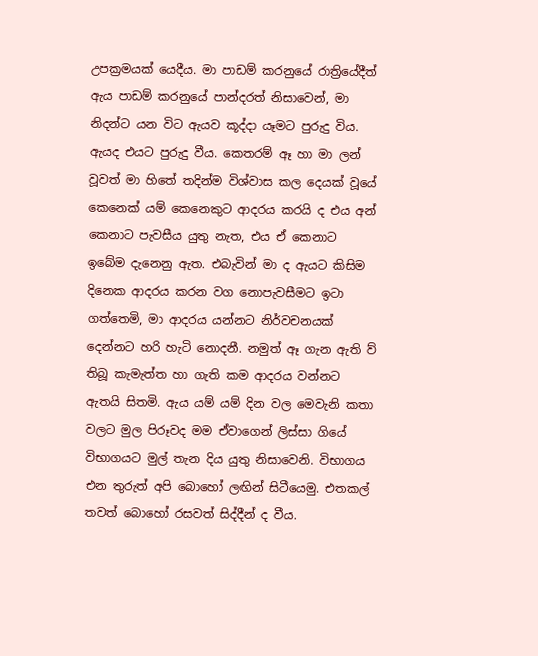උපක්‍රමයක් යෙදීය. මා පාඩම් කරනුයේ රාත්‍රියේදීත් ඇය පාඩම් කරනුයේ පාන්දරත් නිසාවෙන්, මා නිදන්ට යන විට ඇයව කූද්දා යෑමට පුරුදු විය. ඇයද එයට පුරුදු වීය. කෙතරම් ඈ හා මා ලන් වූවත් මා හිතේ තදින්ම විශ්වාස කල දෙයක් වූයේ කෙනෙක් යම් කෙනෙකුට ආදරය කරයි ද එය අන් කෙනාට පැවසීය යුතු නැත, එය ඒ කෙනාට ඉබේම දැනෙනු ඇත. එබැවින් මා ද ඇයට කිසිම දිනෙක ආදරය කරන වග නොපැවසීමට ඉටා ගත්තෙමි, මා ආදරය යන්නට නිර්වචනයක් දෙන්නට හරි හැටි නොදනී. නමුත් ඈ ගැන ඇති ව් තිබූ කැමැත්ත හා ගැති කම ආදරය වන්නට ඇතයි සිතමි. ඇය යම් යම් දින වල මෙවැනි කතා වලට මුල පිරූවද මම ඒවාගෙන් ලිස්සා ගියේ විභාගයට මුල් තැන දිය යුතු නිසාවෙනි. විභාගය එන තුරුත් අපි බොහෝ ලඟින් සිටීයෙමු. එතකල් තවත් බොහෝ රසවත් සිද්දීන් ද වීය.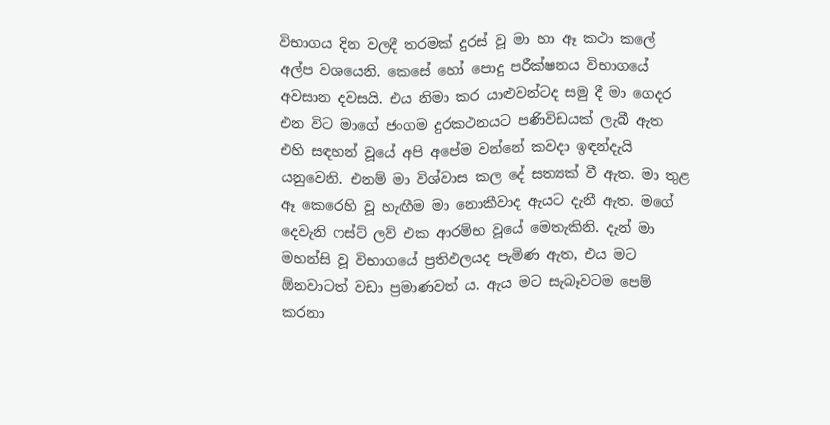විභාගය දින වලදී තරමක් දුරස් වූ මා හා ඈ කථා කලේ අල්ප වශයෙනි. කෙසේ හෝ පොදු පරීක්ෂනය විභාගයේ අවසාන දවසයි. එය නිමා කර යාළුවන්ටද සමු දී මා ගෙදර එන විට මාගේ ජංගම දුරකථනයට පණිවිඩයක් ලැබී ඇත එහි සඳහන් වූයේ අපි අපේම වන්නේ කවදා ඉඳන්දැයි යනුවෙනි. එනම් මා විශ්වාස කල දේ සත්‍යක් වී ඇත. මා තුළ ඈ කෙරෙහි වූ හැඟීම මා නොකීවාද ඇයට දැනී ඇත. මගේ දෙවැනි ෆස්ට් ලව් එක ආරම්භ වූයේ මෙතැකිනි. දැන් මා මහන්සි වූ විභාගයේ ප්‍රතිඵලයද පැමිණ ඇත, එය මට ඕනවාටත් වඩා ප්‍රමාණවත් ය. ඇය මට සැබෑවටම පෙම් කරනා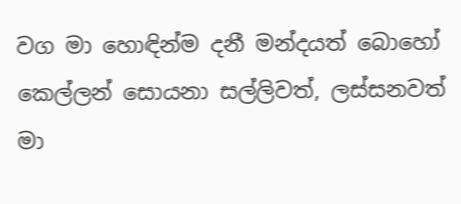වග මා හොඳින්ම දනී මන්දයත් බොහෝ කෙල්ලන් සොයනා සල්ලිවත්, ලස්සනවත් මා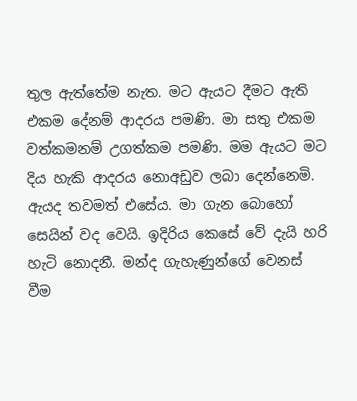තුල ඇත්තේම නැත. මට ඇයට දීමට ඇති එකම දේනම් ආදරය පමණි. මා සතු එකම වත්කමනම් උගත්කම පමණි. මම ඇයට මට දිය හැකි ආදරය නොඅඩුව ලබා දෙන්නෙමි. ඇයද තවමත් එසේය. මා ගැන බොහෝ සෙයින් වද වෙයි. ඉදිරිය කෙසේ වේ දැයි හරි හැටි නොදනී. මන්ද ගැහැණුන්ගේ වෙනස් වීම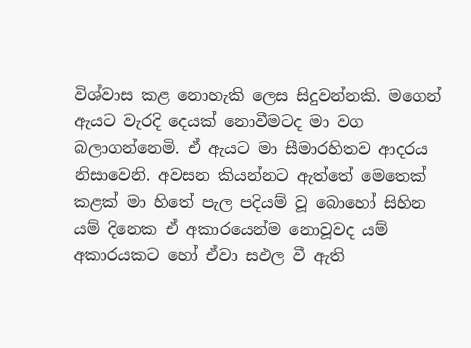විශ්වාස කළ නොහැකි ලෙස සිදුවන්නකි. මගෙන් ඇයට වැරදි දෙයක් නොවීමටද මා වග බලාගන්නෙමි. ඒ ඇයට මා සීමාරහිතව ආදරය නිසාවෙනි. අවසන කියන්නට ඇත්තේ මෙතෙක් කළක් මා හිතේ පැල පදියම් වූ බොහෝ සිහින යම් දිනෙක ඒ අකාරයෙන්ම නොවූවද යම් අකාරයකට හෝ ඒවා සඵල වී ඇති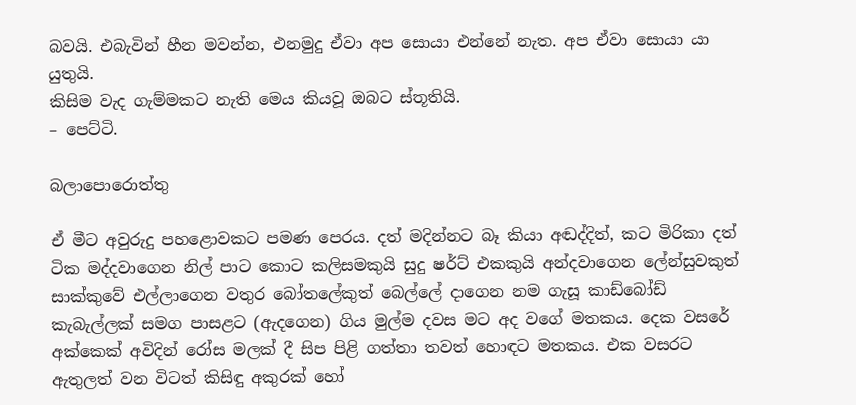බවයි. එබැවින් හීන මවන්න, එනමුදු ඒවා අප සොයා එන්නේ නැත. අප ඒවා සොයා යා යුතුයි.
කිසිම වැද ගැම්මකට නැති මෙය කියවූ ඔබට ස්තූතියි.
– පෙට්ටි.

බලාපොරොත්තු

ඒ මීට අවුරුදු පහළොවකට පමණ පෙරය. දත් මදින්නට බෑ කියා අඬද්දිත්, කට මිරිකා දත් ටික මද්දවාගෙන නිල් පාට කොට කලිසමකුයි සුදු ෂර්ට් එකකුයි අන්දවාගෙන ලේන්සුවකුත් සාක්කුවේ එල්ලාගෙන වතුර බෝතලේකුත් බෙල්ලේ දාගෙන නම ගැසූ කාඩ්බෝඩ් කැබැල්ලක් සමග පාසළට (ඇදගෙන) ගිය මුල්ම දවස මට අද වගේ මතකය. දෙක වසරේ අක්කෙක් අවිදින් රෝස මලක් දී සිප පිළි ගත්තා තවත් හොඳට මතකය. එක වසරට ඇතුලත් වන විටත් කිසිඳු අකුරක් හෝ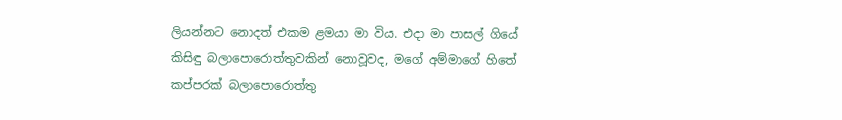ලියන්නට නොදත් එකම ළමයා මා විය. එදා මා පාසල් ගියේ කිසිඳු බලාපොරොත්තුවකින් නොවූවද, මගේ අම්මාගේ හිතේ කප්පරක් බලාපොරොත්තු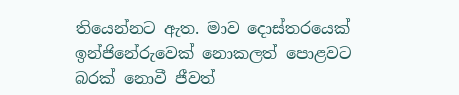තියෙන්නට ඇත. මාව දොස්තරයෙක් ඉන්ජිනේරුවෙක් නොකලත් පොළවට බරක් නොවී ජීවත්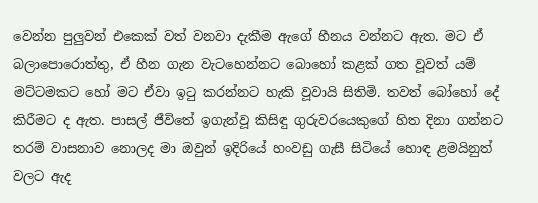වෙන්න පුලුවන් එකෙක් වත් වනවා දැකීම ඇගේ හීනය වන්නට ඇත. මට ඒ බලාපොරොත්තු, ඒ හීන ගැන වැටහෙන්නට බොහෝ කළක් ගත වූවත් යම් මට්ටමකට හෝ මට ඒවා ඉටු කරන්නට හැකි වූවායි සිතිමි. තවත් බෝහෝ දේ කිරීමට ද ඇත. පාසල් ජීවිතේ ඉගැන්වූ කිසිඳු ගුරුවරයෙකුගේ හිත දිනා ගන්නට තරම් වාසනාව නොලද මා ඔවුන් ඉදිරියේ හංවඩු ගැසී සිටියේ හොඳ ළමයිනුත් වලට ඇද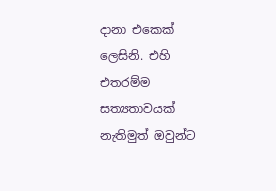දානා එකෙක් ලෙසිනි. එහි එතරම්ම සත්‍යතාවයක් නැතිමුත් ඔවුන්ට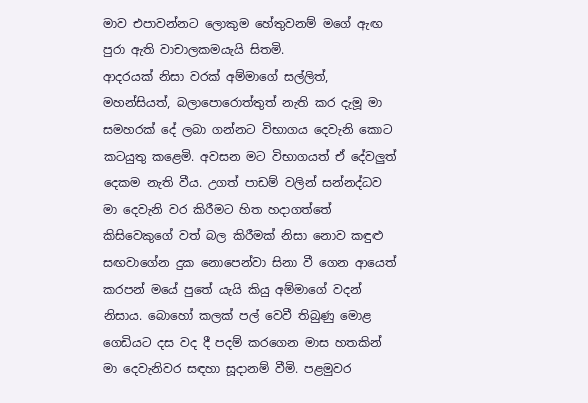මාව එපාවන්නට ලොකුම හේතුවනම් මගේ ඇඟ පුරා ඇති වාචාලකමයැයි සිතමි.
ආදරයක් නිසා වරක් අම්මාගේ සල්ලිත්, මහන්සියත්, බලාපොරොත්තුත් නැති කර දැමූ මා සමහරක් දේ ලබා ගන්නට විභාගය දෙවැනි කොට කටයුතු කළෙමි. අවසන මට විභාගයත් ඒ දේවලුත් දෙකම නැති වීය. උගත් පාඩම් වලින් සන්නද්ධව මා දෙවැනි වර කිරීමට හිත හදාගත්තේ කිසිවෙකුගේ වත් බල කිරීමක් නිසා නොව කඳුළු සඟවාගේන දුක නොපෙන්වා සිනා වී ගෙන ආයෙත් කරපන් මයේ පුතේ යැයි කියු අම්මාගේ වදන් නිසාය. බොහෝ කලක් පල් වෙවී තිබුණු මොළ ගෙඩියට දස වද දී පදම් කරගෙන මාස හතකින් මා දෙවැනිවර සඳහා සූදානම් වීමි. පළමුවර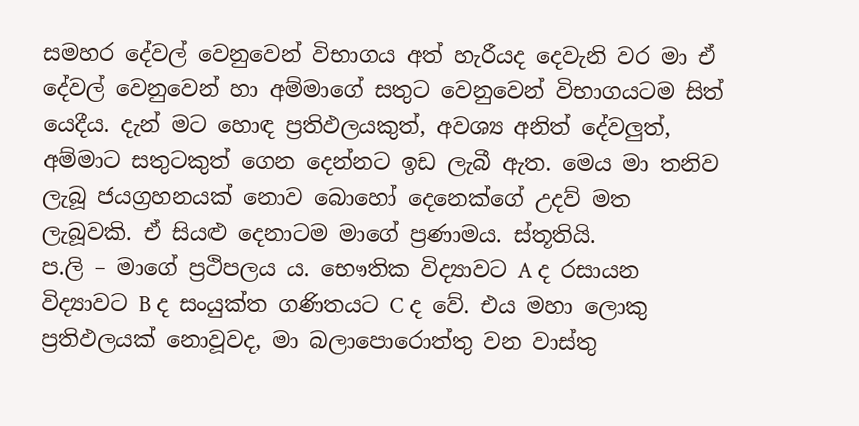සමහර දේවල් වෙනුවෙන් විභාගය අත් හැරීයද දෙවැනි වර මා ඒ දේවල් වෙනුවෙන් හා අම්මාගේ සතුට වෙනුවෙන් විභාගයටම සිත් යෙදීය. දැන් මට හොඳ ප්‍රතිඵලයකුත්, අවශ්‍ය අනිත් දේවලුත්, අම්මාට සතුටකුත් ගෙන දෙන්නට ඉඩ ලැබී ඇත. මෙය මා තනිව ලැබූ ජයග්‍රහනයක් නොව බොහෝ දෙනෙක්ගේ උදව් මත ලැබූවකි. ඒ සියළු දෙනාටම මාගේ ප්‍රණාමය. ස්තූතියි.
ප.ලි – මාගේ ප්‍රථිපලය ය. භෞතික විද්‍යාවට A ද රසායන විද්‍යාවට B ද සංයුක්ත ගණිතයට C ද වේ. එය මහා ලොකු ප්‍රතිඵලයක් නොවූවද, මා බලාපොරොත්තු වන වාස්තු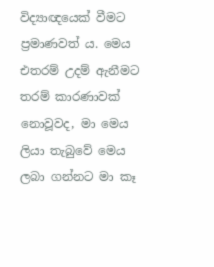විද්‍යාඥයෙක් වීමට ප්‍රමාණවත් ය. මෙය එතරම් උදම් ඇනීමට තරම් කාරණාවක් නොවූවද, මා මෙය ලියා තැබුවේ මෙය ලබා ගන්නට මා කෑ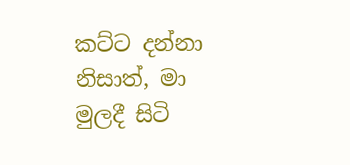කට්ට දන්නා නිසාත්, මා මුලදී සිටි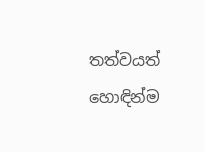තත්වයත් හොඳින්ම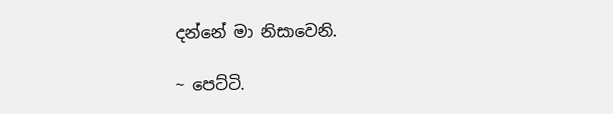දන්නේ මා නිසාවෙනි.

~ පෙට්ටි.